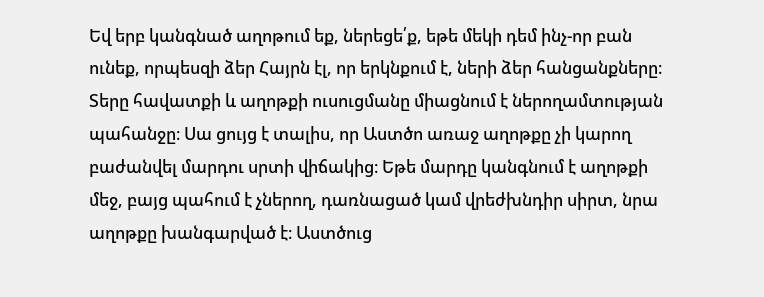Եվ երբ կանգնած աղոթում եք, ներեցե՛ք, եթե մեկի դեմ ինչ-որ բան ունեք, որպեսզի ձեր Հայրն էլ, որ երկնքում է, ների ձեր հանցանքները։
Տերը հավատքի և աղոթքի ուսուցմանը միացնում է ներողամտության պահանջը։ Սա ցույց է տալիս, որ Աստծո առաջ աղոթքը չի կարող բաժանվել մարդու սրտի վիճակից։ Եթե մարդը կանգնում է աղոթքի մեջ, բայց պահում է չներող, դառնացած կամ վրեժխնդիր սիրտ, նրա աղոթքը խանգարված է։ Աստծուց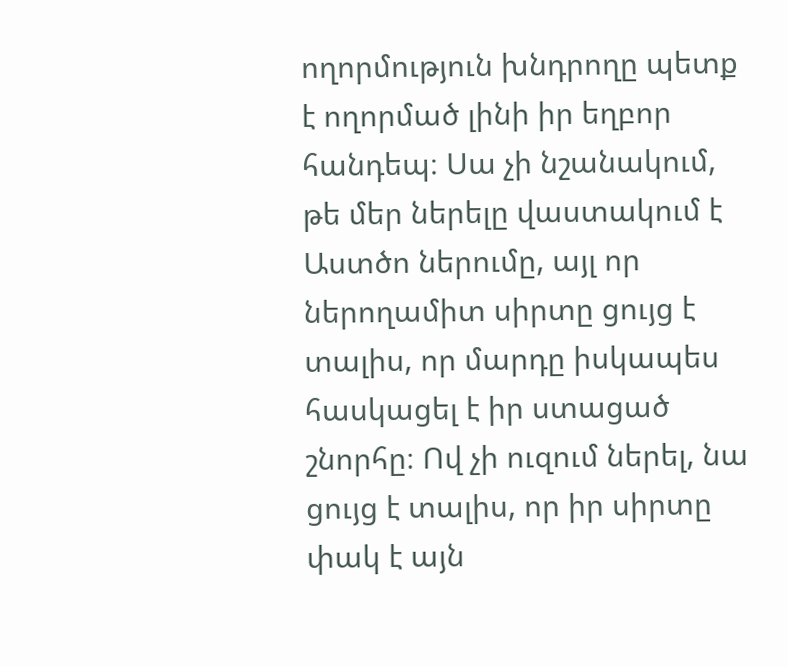ողորմություն խնդրողը պետք է ողորմած լինի իր եղբոր հանդեպ։ Սա չի նշանակում, թե մեր ներելը վաստակում է Աստծո ներումը, այլ որ ներողամիտ սիրտը ցույց է տալիս, որ մարդը իսկապես հասկացել է իր ստացած շնորհը։ Ով չի ուզում ներել, նա ցույց է տալիս, որ իր սիրտը փակ է այն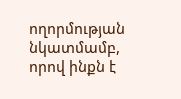ողորմության նկատմամբ, որով ինքն է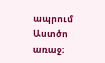ապրում Աստծո առաջ։